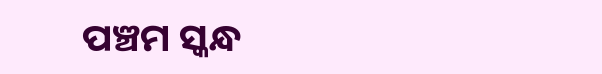ପଞ୍ଚମ ସ୍କନ୍ଧ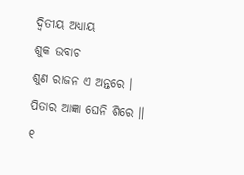ଦ୍ୱିତୀୟ ଅଧ୍ୟାୟ
ଶୁକ ଉବାଚ
ଶୁଣ ରାଜନ ଏ ଅନ୍ତରେ । ପିତାର ଆଜ୍ଞା ଘେନି ଶିରେ ॥ ୧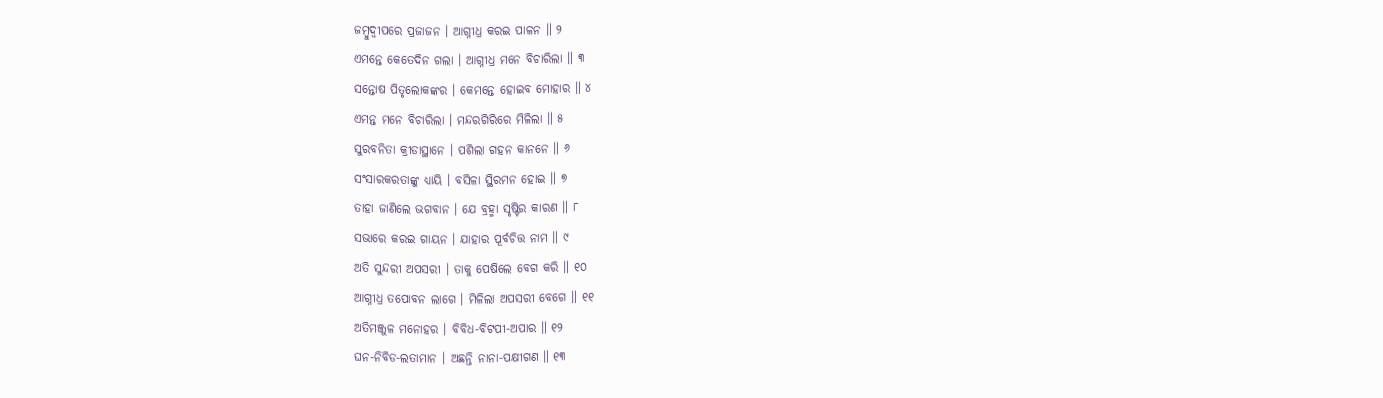ଜମ୍ବୁଦ୍ୱୀପରେ ପ୍ରଜାଜନ । ଆଗ୍ନୀଧ୍ର କରଇ ପାଳନ ॥ ୨
ଏମନ୍ତେ କେତେଦିନ ଗଲା । ଆଗ୍ନୀଧ୍ର ମନେ ବିଚାରିଲା ॥ ୩
ସନ୍ତୋଷ ପିତୃଲୋକଙ୍କର । କେମନ୍ତେ ହୋଇବ ମୋହାର ॥ ୪
ଏମନ୍ତ ମନେ ବିଚାରିଲା । ମନ୍ଦରଗିରିରେ ମିଳିଲା ॥ ୫
ସୁରବନିତା କ୍ରୀଡାସ୍ଥାନେ । ପଶିଲା ଗହନ କାନନେ ॥ ୬
ସଂସାରକରତାଙ୍କୁ ଧ୍ୟାୟି । ବସିଳା ସ୍ଥିରମନ ହୋଇ ॥ ୭
ତାହା ଜାଣିଲେ ଭଗବାନ । ଯେ ବ୍ରହ୍ମା ସୃଷ୍ଟିର କାରଣ ॥ ୮
ସଭାରେ କରଇ ଗାୟନ । ଯାହାର ପୂର୍ବଚିତ୍ତ ନାମ ॥ ୯
ଅତି ସୁନ୍ଦରୀ ଅପସରୀ । ତାକୁ ପେଷିଲେ ବେଗ କରି ॥ ୧୦
ଆଗ୍ନୀଧ୍ର ତପୋବନ ଲାଗେ । ମିଳିଲା ଅପସରୀ ବେଗେ ॥ ୧୧
ଅତିମଞ୍ଜୁଳ ମନୋହର । ବିବିଧ-ବିଟପୀ-ଅପାର ॥ ୧୨
ଘନ-ନିବିଡ-ଲତାମାନ । ଅଛନ୍ତି ନାନା-ପକ୍ଷୀଗଣ ॥ ୧୩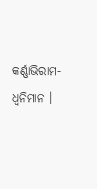କର୍ଣ୍ଣାଭିରାମ-ଧ୍ୱନିମାନ ।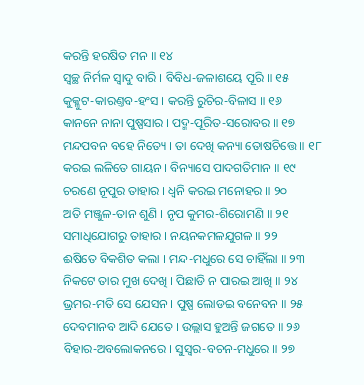କରନ୍ତି ହରଷିତ ମନ ॥ ୧୪
ସ୍ୱଚ୍ଛ ନିର୍ମଳ ସ୍ୱାଦୁ ବାରି । ବିବିଧ-ଜଳାଶୟେ ପୂରି ॥ ୧୫
କୁକ୍ଳୁଟ-କାରଣ୍ତବ-ହଂସ । କରନ୍ତି ରୁଚିର-ବିଳାସ ॥ ୧୬
କାନନେ ନାନା ପୁଷ୍ପସାର । ପଦ୍ମ-ପୂରିତ-ସରୋବର ॥ ୧୭
ମନ୍ଦପବନ ବହେ ନିତ୍ୟେ । ତା ଦେଖି କନ୍ୟା ତୋଷଚିତ୍ତେ ॥ ୧୮
କରଇ ଲଳିତେ ଗାୟନ । ବିନ୍ୟାସେ ପାଦଗତିମାନ ॥ ୧୯
ଚରଣେ ନୂପୁର ତାହାର । ଧ୍ୱନି କରଇ ମନୋହର ॥ ୨୦
ଅତି ମଞ୍ଜୁଳ-ତାନ ଶୁଣି । ନୃପ କୁମର-ଶିରୋମଣି ॥ ୨୧
ସମାଧିଯୋଗରୁ ତାହାର । ନୟନକମଳଯୁଗଳ ॥ ୨୨
ଈଷିତେ ବିକଶିତ କଲା । ମନ୍ଦ-ମଧୁରେ ସେ ଚାହିଁଲା ॥ ୨୩
ନିକଟେ ତାର ମୁଖ ଦେଖି । ପିଛାଡି ନ ପାରଇ ଆଖି ॥ ୨୪
ଭ୍ରମର-ମତି ସେ ଯେସନ । ପୁଷ୍ପ ଲୋଡଇ ବନେବନ ॥ ୨୫
ଦେବମାନବ ଆଦି ଯେତେ । ଉଲ୍ଲାସ ହୁଅନ୍ତି ଜଗତେ ॥ ୨୬
ବିହାର-ଅବଲୋକନରେ । ସୁସ୍ୱର-ବଚନ-ମଧୁରେ ॥ ୨୭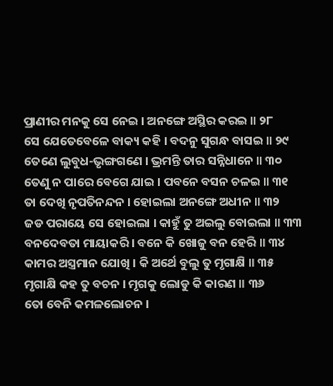ପ୍ରାଣୀର ମନକୁ ସେ ନେଇ । ଅନଙ୍ଗେ ଅସ୍ଥିର କରଇ ॥ ୨୮
ସେ ଯେତେବେଳେ ବାକ୍ୟ କହି । ବଦନୁ ସୁଗନ୍ଧ ବାସଇ ॥ ୨୯
ତେଣେ ଲୁବୁଧ-ଭୃଙ୍ଗଗଣେ । ଭ୍ରମନ୍ତି ତାର ସନ୍ନିଧାନେ ॥ ୩୦
ତେଣୁ ନ ପାରେ ବେଗେ ଯାଇ । ପବନେ ବସନ ଚଳଇ ॥ ୩୧
ତା ଦେଖି ନୃପତିନନ୍ଦନ । ହୋଇଲା ଅନଙ୍ଗେ ଅଧୀନ ॥ ୩୨
ଜଡ ପରାୟେ ସେ ହୋଇଲା । କାହୁଁ ତୁ ଅଇଲୁ ବୋଇଲା ॥ ୩୩
ବନଦେବତା ମାୟାକରି । ବନେ କି ଖୋଜୁ ବନ ହେରି ॥ ୩୪
କାମର ଅସ୍ତ୍ରମାନ ଯୋଖି । କି ଅର୍ଥେ ବୁଲୁ ତୁ ମୃଗାକ୍ଷି ॥ ୩୫
ମୃଗାକ୍ଷି କହ ତୁ ବଚନ । ମୃଗକୁ ଲୋଡୁ କି କାରଣ ॥ ୩୬
ତୋ ବେନି କମଳଲୋଚନ ।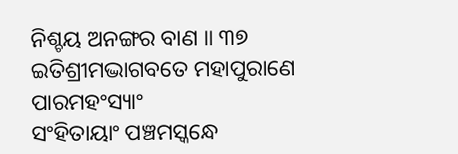ନିଶ୍ଚୟ ଅନଙ୍ଗର ବାଣ ॥ ୩୭
ଇତିଶ୍ରୀମଦ୍ଭାଗବତେ ମହାପୁରାଣେ ପାରମହଂସ୍ୟାଂ
ସଂହିତାୟାଂ ପଞ୍ଚମସ୍କନ୍ଧେ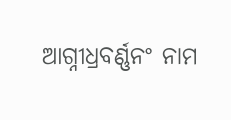ଆଗ୍ନୀଧ୍ରବର୍ଣ୍ଣନଂ ନାମ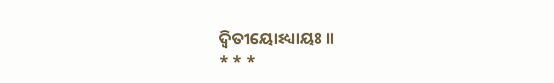ଦ୍ୱିତୀୟୋଽଧ୍ୟାୟଃ ॥
* * *